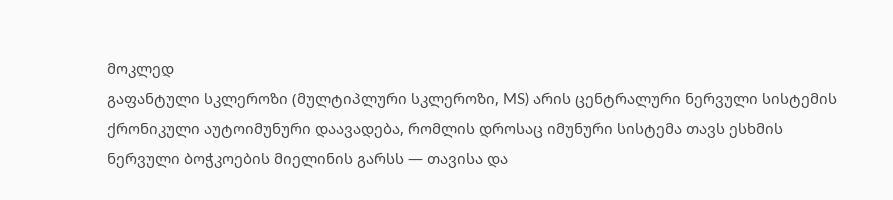მოკლედ
გაფანტული სკლეროზი (მულტიპლური სკლეროზი, MS) არის ცენტრალური ნერვული სისტემის ქრონიკული აუტოიმუნური დაავადება, რომლის დროსაც იმუნური სისტემა თავს ესხმის ნერვული ბოჭკოების მიელინის გარსს — თავისა და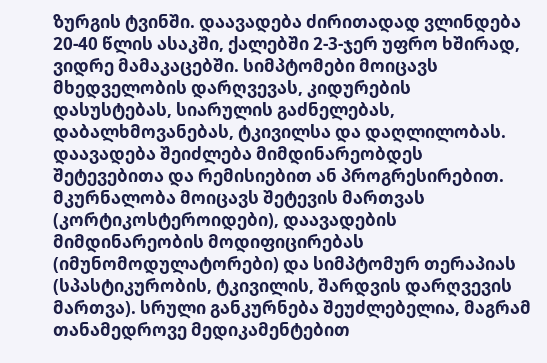ზურგის ტვინში. დაავადება ძირითადად ვლინდება 20-40 წლის ასაკში, ქალებში 2-3-ჯერ უფრო ხშირად, ვიდრე მამაკაცებში. სიმპტომები მოიცავს მხედველობის დარღვევას, კიდურების დასუსტებას, სიარულის გაძნელებას, დაბალხმოვანებას, ტკივილსა და დაღლილობას. დაავადება შეიძლება მიმდინარეობდეს შეტევებითა და რემისიებით ან პროგრესირებით. მკურნალობა მოიცავს შეტევის მართვას (კორტიკოსტეროიდები), დაავადების მიმდინარეობის მოდიფიცირებას (იმუნომოდულატორები) და სიმპტომურ თერაპიას (სპასტიკურობის, ტკივილის, შარდვის დარღვევის მართვა). სრული განკურნება შეუძლებელია, მაგრამ თანამედროვე მედიკამენტებით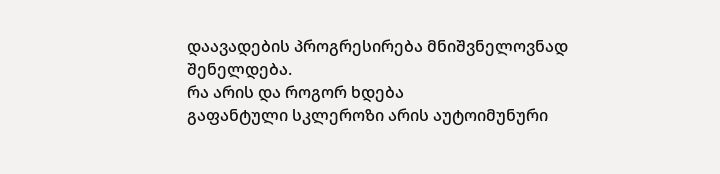დაავადების პროგრესირება მნიშვნელოვნად შენელდება.
რა არის და როგორ ხდება
გაფანტული სკლეროზი არის აუტოიმუნური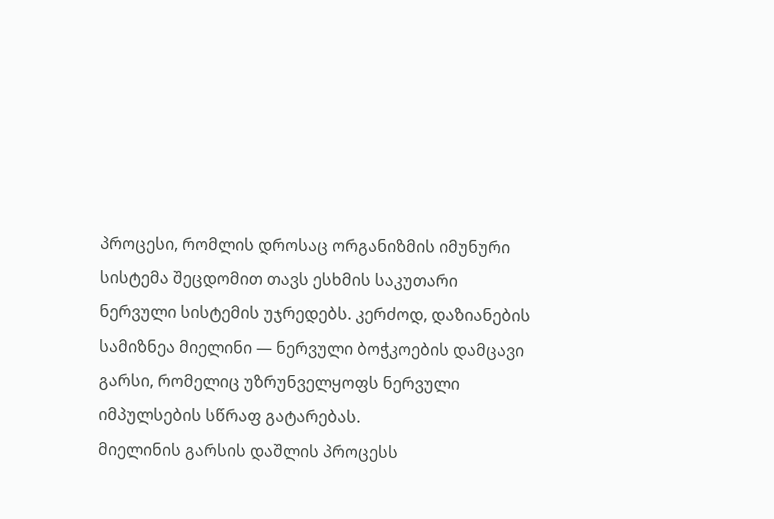პროცესი, რომლის დროსაც ორგანიზმის იმუნური სისტემა შეცდომით თავს ესხმის საკუთარი ნერვული სისტემის უჯრედებს. კერძოდ, დაზიანების სამიზნეა მიელინი — ნერვული ბოჭკოების დამცავი გარსი, რომელიც უზრუნველყოფს ნერვული იმპულსების სწრაფ გატარებას.
მიელინის გარსის დაშლის პროცესს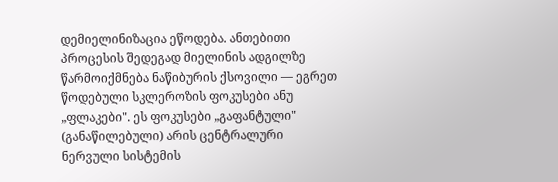დემიელინიზაცია ეწოდება. ანთებითი პროცესის შედეგად მიელინის ადგილზე წარმოიქმნება ნაწიბურის ქსოვილი — ეგრეთ წოდებული სკლეროზის ფოკუსები ანუ „ფლაკები". ეს ფოკუსები „გაფანტული" (განაწილებული) არის ცენტრალური ნერვული სისტემის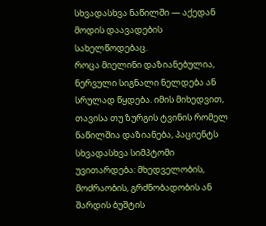სხვადასხვა ნაწილში — აქედან მოდის დაავადების სახელწოდებაც.
როცა მიელინი დაზიანებულია, ნერვული სიგნალი ნელდება ან სრულად წყდება. იმის მიხედვით, თავისა თუ ზურგის ტვინის რომელ ნაწილშია დაზიანება, პაციენტს სხვადასხვა სიმპტომი უვითარდება: მხედველობის, მოძრაობის, გრძნობადობის ან შარდის ბუშტის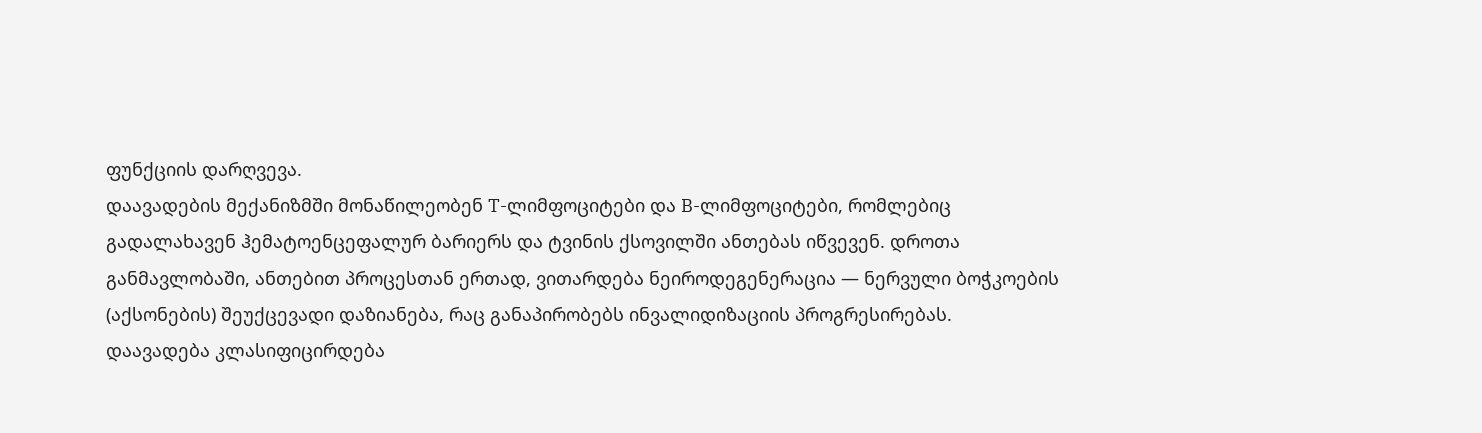ფუნქციის დარღვევა.
დაავადების მექანიზმში მონაწილეობენ T-ლიმფოციტები და B-ლიმფოციტები, რომლებიც გადალახავენ ჰემატოენცეფალურ ბარიერს და ტვინის ქსოვილში ანთებას იწვევენ. დროთა განმავლობაში, ანთებით პროცესთან ერთად, ვითარდება ნეიროდეგენერაცია — ნერვული ბოჭკოების (აქსონების) შეუქცევადი დაზიანება, რაც განაპირობებს ინვალიდიზაციის პროგრესირებას.
დაავადება კლასიფიცირდება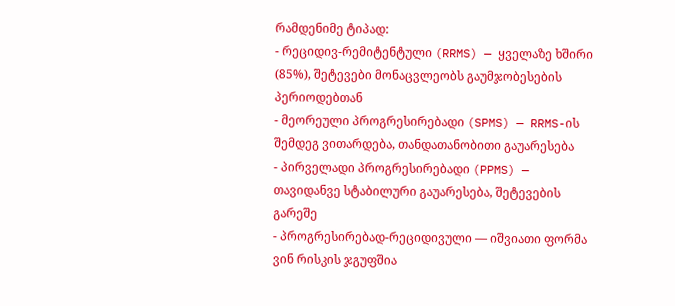რამდენიმე ტიპად:
- რეციდივ-რემიტენტული (RRMS) — ყველაზე ხშირი (85%), შეტევები მონაცვლეობს გაუმჯობესების პერიოდებთან
- მეორეული პროგრესირებადი (SPMS) — RRMS-ის შემდეგ ვითარდება, თანდათანობითი გაუარესება
- პირველადი პროგრესირებადი (PPMS) — თავიდანვე სტაბილური გაუარესება, შეტევების გარეშე
- პროგრესირებად-რეციდივული — იშვიათი ფორმა
ვინ რისკის ჯგუფშია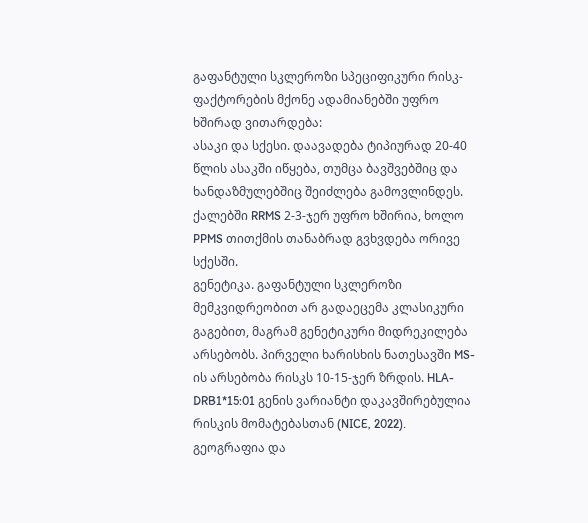გაფანტული სკლეროზი სპეციფიკური რისკ-ფაქტორების მქონე ადამიანებში უფრო ხშირად ვითარდება:
ასაკი და სქესი. დაავადება ტიპიურად 20-40 წლის ასაკში იწყება, თუმცა ბავშვებშიც და ხანდაზმულებშიც შეიძლება გამოვლინდეს. ქალებში RRMS 2-3-ჯერ უფრო ხშირია, ხოლო PPMS თითქმის თანაბრად გვხვდება ორივე სქესში.
გენეტიკა. გაფანტული სკლეროზი მემკვიდრეობით არ გადაეცემა კლასიკური გაგებით, მაგრამ გენეტიკური მიდრეკილება არსებობს. პირველი ხარისხის ნათესავში MS-ის არსებობა რისკს 10-15-ჯერ ზრდის. HLA-DRB1*15:01 გენის ვარიანტი დაკავშირებულია რისკის მომატებასთან (NICE, 2022).
გეოგრაფია და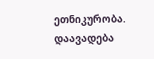ეთნიკურობა. დაავადება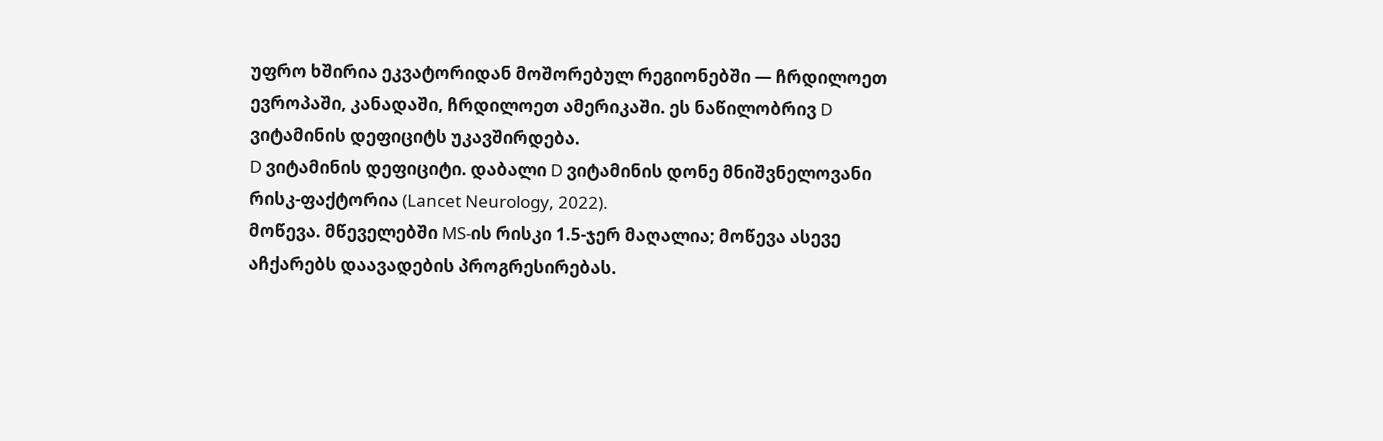უფრო ხშირია ეკვატორიდან მოშორებულ რეგიონებში — ჩრდილოეთ ევროპაში, კანადაში, ჩრდილოეთ ამერიკაში. ეს ნაწილობრივ D ვიტამინის დეფიციტს უკავშირდება.
D ვიტამინის დეფიციტი. დაბალი D ვიტამინის დონე მნიშვნელოვანი რისკ-ფაქტორია (Lancet Neurology, 2022).
მოწევა. მწეველებში MS-ის რისკი 1.5-ჯერ მაღალია; მოწევა ასევე აჩქარებს დაავადების პროგრესირებას.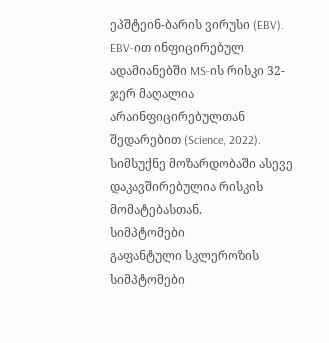ეპშტეინ-ბარის ვირუსი (EBV). EBV-ით ინფიცირებულ ადამიანებში MS-ის რისკი 32-ჯერ მაღალია არაინფიცირებულთან შედარებით (Science, 2022).
სიმსუქნე მოზარდობაში ასევე დაკავშირებულია რისკის მომატებასთან.
სიმპტომები
გაფანტული სკლეროზის სიმპტომები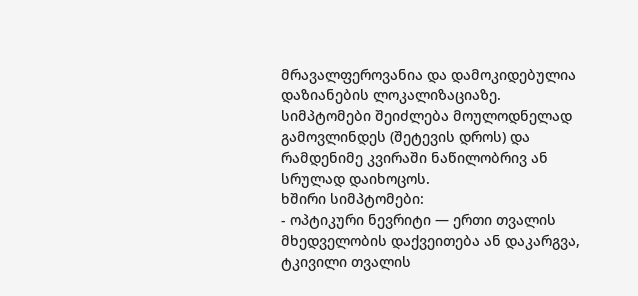მრავალფეროვანია და დამოკიდებულია დაზიანების ლოკალიზაციაზე. სიმპტომები შეიძლება მოულოდნელად გამოვლინდეს (შეტევის დროს) და რამდენიმე კვირაში ნაწილობრივ ან სრულად დაიხოცოს.
ხშირი სიმპტომები:
- ოპტიკური ნევრიტი — ერთი თვალის მხედველობის დაქვეითება ან დაკარგვა, ტკივილი თვალის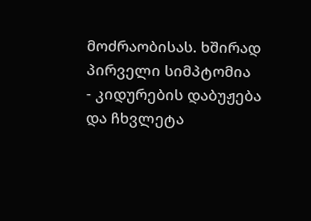მოძრაობისას. ხშირად პირველი სიმპტომია
- კიდურების დაბუჟება და ჩხვლეტა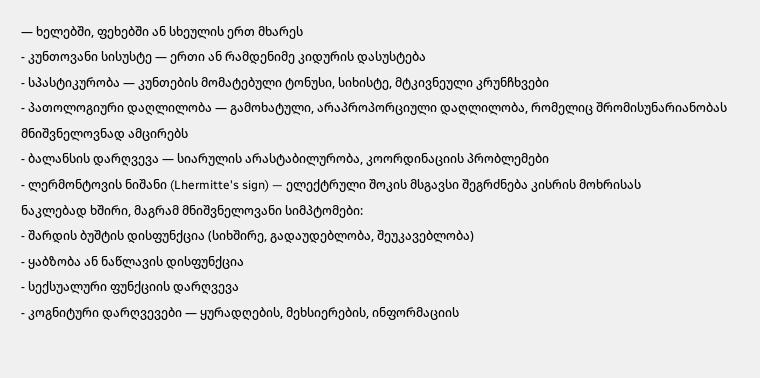— ხელებში, ფეხებში ან სხეულის ერთ მხარეს
- კუნთოვანი სისუსტე — ერთი ან რამდენიმე კიდურის დასუსტება
- სპასტიკურობა — კუნთების მომატებული ტონუსი, სიხისტე, მტკივნეული კრუნჩხვები
- პათოლოგიური დაღლილობა — გამოხატული, არაპროპორციული დაღლილობა, რომელიც შრომისუნარიანობას მნიშვნელოვნად ამცირებს
- ბალანსის დარღვევა — სიარულის არასტაბილურობა, კოორდინაციის პრობლემები
- ლერმონტოვის ნიშანი (Lhermitte's sign) — ელექტრული შოკის მსგავსი შეგრძნება კისრის მოხრისას
ნაკლებად ხშირი, მაგრამ მნიშვნელოვანი სიმპტომები:
- შარდის ბუშტის დისფუნქცია (სიხშირე, გადაუდებლობა, შეუკავებლობა)
- ყაბზობა ან ნაწლავის დისფუნქცია
- სექსუალური ფუნქციის დარღვევა
- კოგნიტური დარღვევები — ყურადღების, მეხსიერების, ინფორმაციის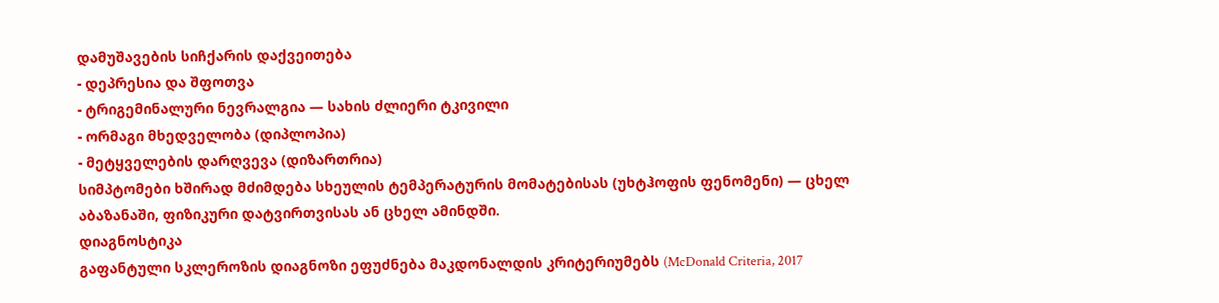დამუშავების სიჩქარის დაქვეითება
- დეპრესია და შფოთვა
- ტრიგემინალური ნევრალგია — სახის ძლიერი ტკივილი
- ორმაგი მხედველობა (დიპლოპია)
- მეტყველების დარღვევა (დიზართრია)
სიმპტომები ხშირად მძიმდება სხეულის ტემპერატურის მომატებისას (უხტჰოფის ფენომენი) — ცხელ აბაზანაში, ფიზიკური დატვირთვისას ან ცხელ ამინდში.
დიაგნოსტიკა
გაფანტული სკლეროზის დიაგნოზი ეფუძნება მაკდონალდის კრიტერიუმებს (McDonald Criteria, 2017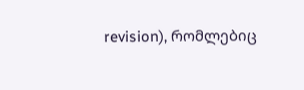revision), რომლებიც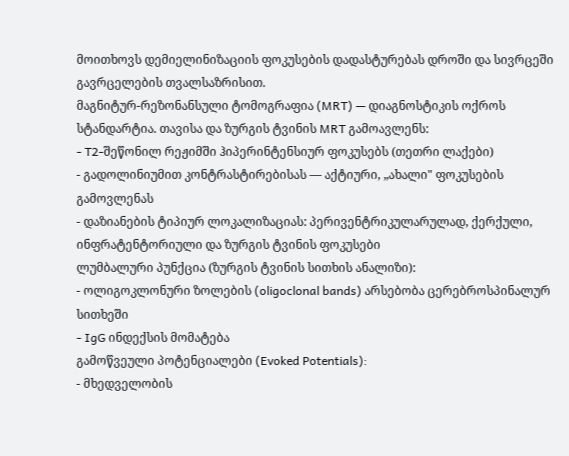მოითხოვს დემიელინიზაციის ფოკუსების დადასტურებას დროში და სივრცეში გავრცელების თვალსაზრისით.
მაგნიტურ-რეზონანსული ტომოგრაფია (MRT) — დიაგნოსტიკის ოქროს სტანდარტია. თავისა და ზურგის ტვინის MRT გამოავლენს:
- T2-შეწონილ რეჟიმში ჰიპერინტენსიურ ფოკუსებს (თეთრი ლაქები)
- გადოლინიუმით კონტრასტირებისას — აქტიური, „ახალი" ფოკუსების გამოვლენას
- დაზიანების ტიპიურ ლოკალიზაციას: პერივენტრიკულარულად, ქერქული, ინფრატენტორიული და ზურგის ტვინის ფოკუსები
ლუმბალური პუნქცია (ზურგის ტვინის სითხის ანალიზი):
- ოლიგოკლონური ზოლების (oligoclonal bands) არსებობა ცერებროსპინალურ სითხეში
- IgG ინდექსის მომატება
გამოწვეული პოტენციალები (Evoked Potentials):
- მხედველობის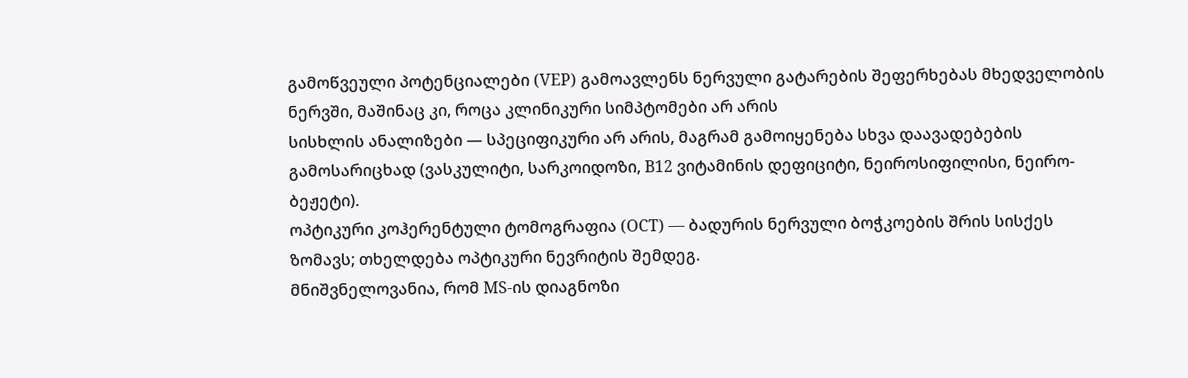გამოწვეული პოტენციალები (VEP) გამოავლენს ნერვული გატარების შეფერხებას მხედველობის ნერვში, მაშინაც კი, როცა კლინიკური სიმპტომები არ არის
სისხლის ანალიზები — სპეციფიკური არ არის, მაგრამ გამოიყენება სხვა დაავადებების გამოსარიცხად (ვასკულიტი, სარკოიდოზი, B12 ვიტამინის დეფიციტი, ნეიროსიფილისი, ნეირო-ბეჟეტი).
ოპტიკური კოჰერენტული ტომოგრაფია (OCT) — ბადურის ნერვული ბოჭკოების შრის სისქეს ზომავს; თხელდება ოპტიკური ნევრიტის შემდეგ.
მნიშვნელოვანია, რომ MS-ის დიაგნოზი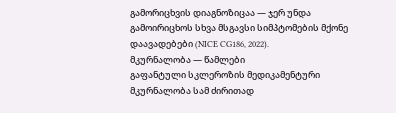გამორიცხვის დიაგნოზიცაა — ჯერ უნდა გამოირიცხოს სხვა მსგავსი სიმპტომების მქონე დაავადებები (NICE CG186, 2022).
მკურნალობა — წამლები
გაფანტული სკლეროზის მედიკამენტური მკურნალობა სამ ძირითად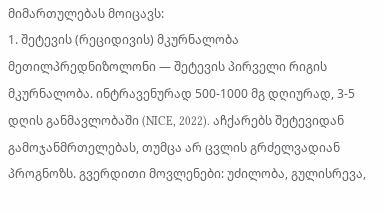მიმართულებას მოიცავს:
1. შეტევის (რეციდივის) მკურნალობა
მეთილპრედნიზოლონი — შეტევის პირველი რიგის მკურნალობა. ინტრავენურად 500-1000 მგ დღიურად, 3-5 დღის განმავლობაში (NICE, 2022). აჩქარებს შეტევიდან გამოჯანმრთელებას, თუმცა არ ცვლის გრძელვადიან პროგნოზს. გვერდითი მოვლენები: უძილობა, გულისრევა,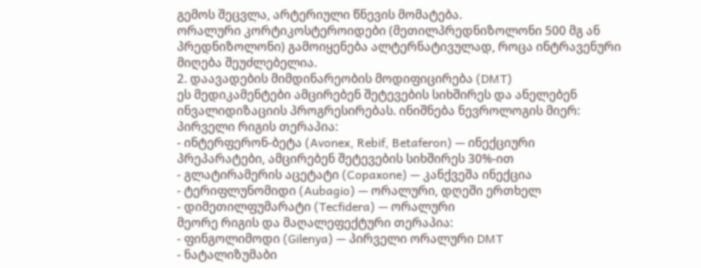გემოს შეცვლა, არტერიული წნევის მომატება.
ორალური კორტიკოსტეროიდები (მეთილპრედნიზოლონი 500 მგ ან პრედნიზოლონი) გამოიყენება ალტერნატივულად, როცა ინტრავენური მიღება შეუძლებელია.
2. დაავადების მიმდინარეობის მოდიფიცირება (DMT)
ეს მედიკამენტები ამცირებენ შეტევების სიხშირეს და ანელებენ ინვალიდიზაციის პროგრესირებას. ინიშნება ნევროლოგის მიერ:
პირველი რიგის თერაპია:
- ინტერფერონ-ბეტა (Avonex, Rebif, Betaferon) — ინექციური პრეპარატები, ამცირებენ შეტევების სიხშირეს 30%-ით
- გლატირამერის აცეტატი (Copaxone) — კანქვეშა ინექცია
- ტერიფლუნომიდი (Aubagio) — ორალური, დღეში ერთხელ
- დიმეთილფუმარატი (Tecfidera) — ორალური
მეორე რიგის და მაღალეფექტური თერაპია:
- ფინგოლიმოდი (Gilenya) — პირველი ორალური DMT
- ნატალიზუმაბი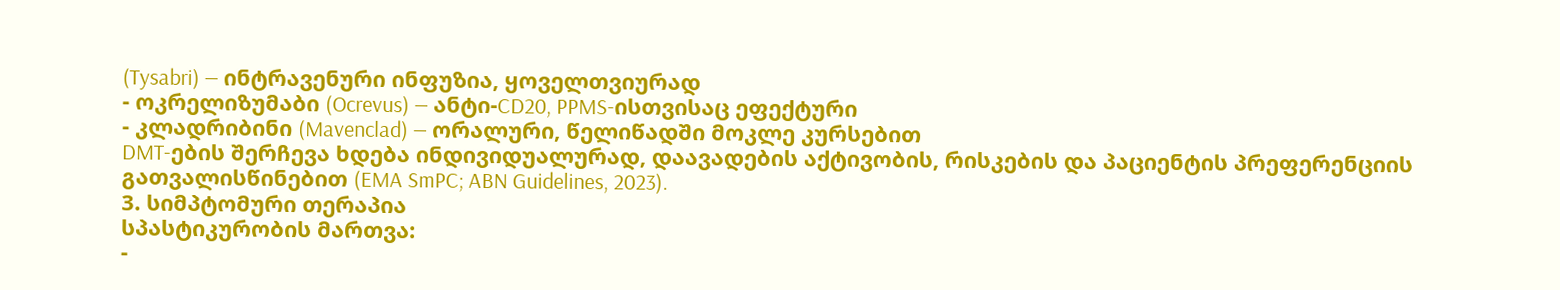(Tysabri) — ინტრავენური ინფუზია, ყოველთვიურად
- ოკრელიზუმაბი (Ocrevus) — ანტი-CD20, PPMS-ისთვისაც ეფექტური
- კლადრიბინი (Mavenclad) — ორალური, წელიწადში მოკლე კურსებით
DMT-ების შერჩევა ხდება ინდივიდუალურად, დაავადების აქტივობის, რისკების და პაციენტის პრეფერენციის გათვალისწინებით (EMA SmPC; ABN Guidelines, 2023).
3. სიმპტომური თერაპია
სპასტიკურობის მართვა:
-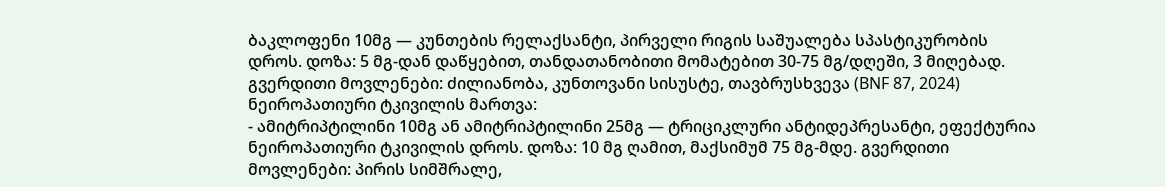ბაკლოფენი 10მგ — კუნთების რელაქსანტი, პირველი რიგის საშუალება სპასტიკურობის დროს. დოზა: 5 მგ-დან დაწყებით, თანდათანობითი მომატებით 30-75 მგ/დღეში, 3 მიღებად. გვერდითი მოვლენები: ძილიანობა, კუნთოვანი სისუსტე, თავბრუსხვევა (BNF 87, 2024)
ნეიროპათიური ტკივილის მართვა:
- ამიტრიპტილინი 10მგ ან ამიტრიპტილინი 25მგ — ტრიციკლური ანტიდეპრესანტი, ეფექტურია ნეიროპათიური ტკივილის დროს. დოზა: 10 მგ ღამით, მაქსიმუმ 75 მგ-მდე. გვერდითი მოვლენები: პირის სიმშრალე,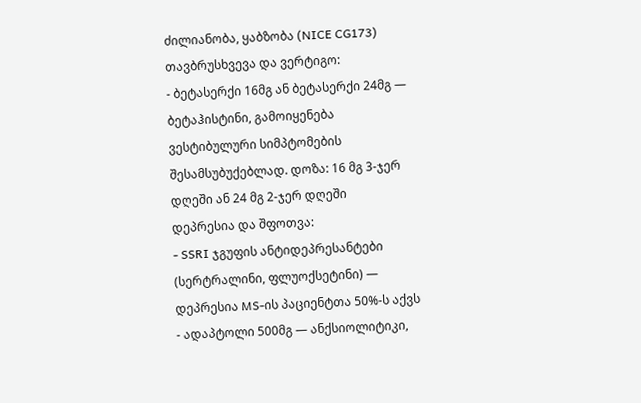ძილიანობა, ყაბზობა (NICE CG173)
თავბრუსხვევა და ვერტიგო:
- ბეტასერქი 16მგ ან ბეტასერქი 24მგ — ბეტაჰისტინი, გამოიყენება ვესტიბულური სიმპტომების შესამსუბუქებლად. დოზა: 16 მგ 3-ჯერ დღეში ან 24 მგ 2-ჯერ დღეში
დეპრესია და შფოთვა:
- SSRI ჯგუფის ანტიდეპრესანტები (სერტრალინი, ფლუოქსეტინი) — დეპრესია MS-ის პაციენტთა 50%-ს აქვს
- ადაპტოლი 500მგ — ანქსიოლიტიკი,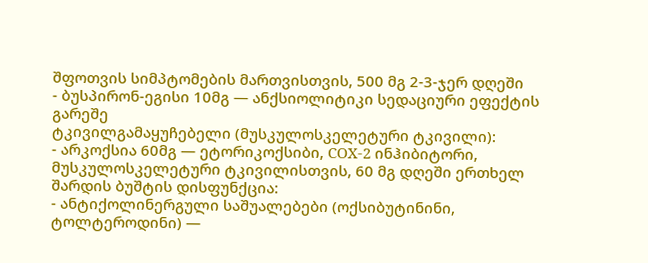შფოთვის სიმპტომების მართვისთვის, 500 მგ 2-3-ჯერ დღეში
- ბუსპირონ-ეგისი 10მგ — ანქსიოლიტიკი სედაციური ეფექტის გარეშე
ტკივილგამაყუჩებელი (მუსკულოსკელეტური ტკივილი):
- არკოქსია 60მგ — ეტორიკოქსიბი, COX-2 ინჰიბიტორი, მუსკულოსკელეტური ტკივილისთვის, 60 მგ დღეში ერთხელ
შარდის ბუშტის დისფუნქცია:
- ანტიქოლინერგული საშუალებები (ოქსიბუტინინი, ტოლტეროდინი) —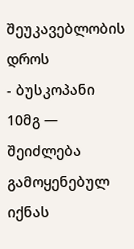შეუკავებლობის დროს
- ბუსკოპანი 10მგ — შეიძლება გამოყენებულ იქნას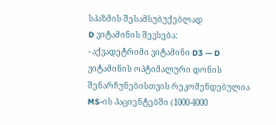სპაზმის შესამსუბუქებლად
D ვიტამინის შევსება:
- აქვადეტრიმი ვიტამინი D3 — D ვიტამინის ოპტიმალური დონის შენარჩუნებისთვის რეკომენდებულია MS-ის პაციენტებში (1000-4000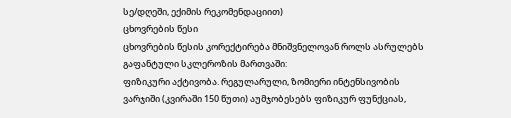სე/დღეში, ექიმის რეკომენდაციით)
ცხოვრების წესი
ცხოვრების წესის კორექტირება მნიშვნელოვან როლს ასრულებს გაფანტული სკლეროზის მართვაში:
ფიზიკური აქტივობა. რეგულარული, ზომიერი ინტენსივობის ვარჯიში (კვირაში 150 წუთი) აუმჯობესებს ფიზიკურ ფუნქციას,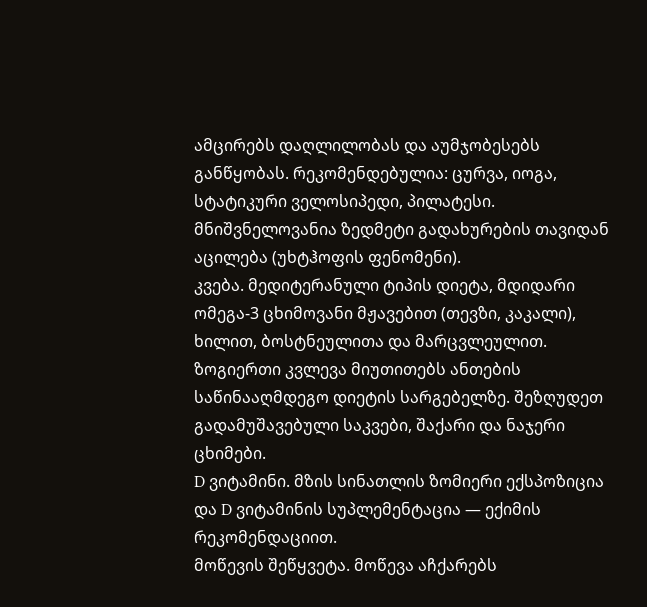ამცირებს დაღლილობას და აუმჯობესებს განწყობას. რეკომენდებულია: ცურვა, იოგა, სტატიკური ველოსიპედი, პილატესი. მნიშვნელოვანია ზედმეტი გადახურების თავიდან აცილება (უხტჰოფის ფენომენი).
კვება. მედიტერანული ტიპის დიეტა, მდიდარი ომეგა-3 ცხიმოვანი მჟავებით (თევზი, კაკალი), ხილით, ბოსტნეულითა და მარცვლეულით. ზოგიერთი კვლევა მიუთითებს ანთების საწინააღმდეგო დიეტის სარგებელზე. შეზღუდეთ გადამუშავებული საკვები, შაქარი და ნაჯერი ცხიმები.
D ვიტამინი. მზის სინათლის ზომიერი ექსპოზიცია და D ვიტამინის სუპლემენტაცია — ექიმის რეკომენდაციით.
მოწევის შეწყვეტა. მოწევა აჩქარებს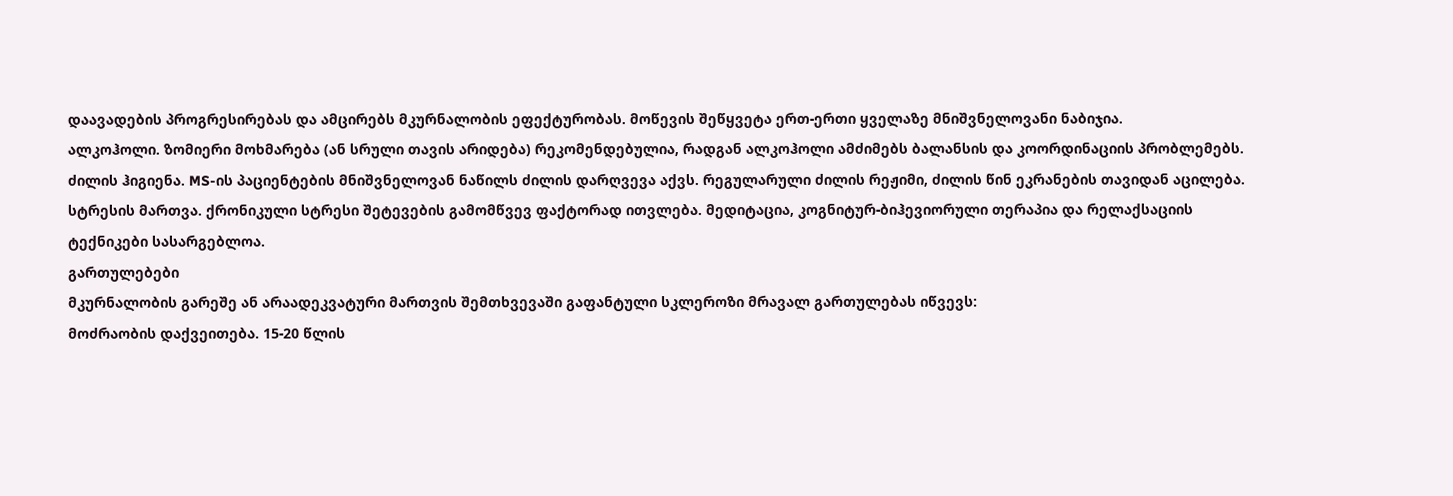დაავადების პროგრესირებას და ამცირებს მკურნალობის ეფექტურობას. მოწევის შეწყვეტა ერთ-ერთი ყველაზე მნიშვნელოვანი ნაბიჯია.
ალკოჰოლი. ზომიერი მოხმარება (ან სრული თავის არიდება) რეკომენდებულია, რადგან ალკოჰოლი ამძიმებს ბალანსის და კოორდინაციის პრობლემებს.
ძილის ჰიგიენა. MS-ის პაციენტების მნიშვნელოვან ნაწილს ძილის დარღვევა აქვს. რეგულარული ძილის რეჟიმი, ძილის წინ ეკრანების თავიდან აცილება.
სტრესის მართვა. ქრონიკული სტრესი შეტევების გამომწვევ ფაქტორად ითვლება. მედიტაცია, კოგნიტურ-ბიჰევიორული თერაპია და რელაქსაციის ტექნიკები სასარგებლოა.
გართულებები
მკურნალობის გარეშე ან არაადეკვატური მართვის შემთხვევაში გაფანტული სკლეროზი მრავალ გართულებას იწვევს:
მოძრაობის დაქვეითება. 15-20 წლის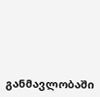განმავლობაში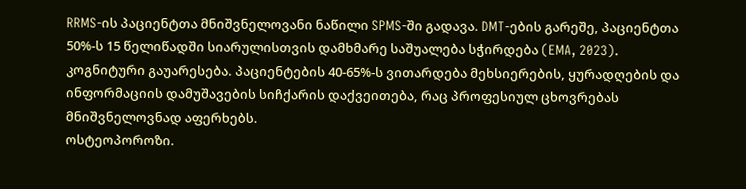RRMS-ის პაციენტთა მნიშვნელოვანი ნაწილი SPMS-ში გადავა. DMT-ების გარეშე, პაციენტთა 50%-ს 15 წელიწადში სიარულისთვის დამხმარე საშუალება სჭირდება (EMA, 2023).
კოგნიტური გაუარესება. პაციენტების 40-65%-ს ვითარდება მეხსიერების, ყურადღების და ინფორმაციის დამუშავების სიჩქარის დაქვეითება, რაც პროფესიულ ცხოვრებას მნიშვნელოვნად აფერხებს.
ოსტეოპოროზი.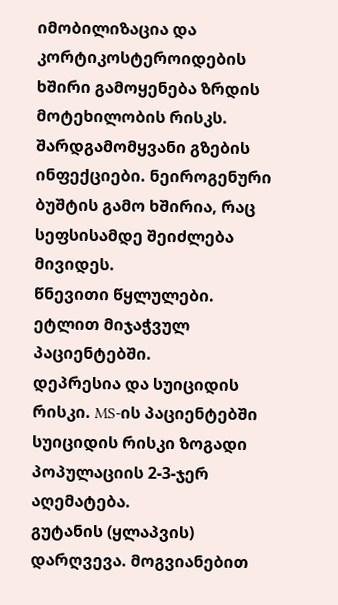იმობილიზაცია და კორტიკოსტეროიდების ხშირი გამოყენება ზრდის მოტეხილობის რისკს.
შარდგამომყვანი გზების ინფექციები. ნეიროგენური ბუშტის გამო ხშირია, რაც სეფსისამდე შეიძლება მივიდეს.
წნევითი წყლულები. ეტლით მიჯაჭვულ პაციენტებში.
დეპრესია და სუიციდის რისკი. MS-ის პაციენტებში სუიციდის რისკი ზოგადი პოპულაციის 2-3-ჯერ აღემატება.
გუტანის (ყლაპვის) დარღვევა. მოგვიანებით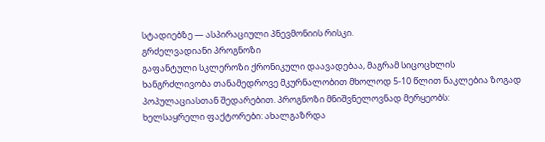სტადიებზე — ასპირაციული პნევმონიის რისკი.
გრძელვადიანი პროგნოზი
გაფანტული სკლეროზი ქრონიკული დაავადებაა, მაგრამ სიცოცხლის ხანგრძლივობა თანამედროვე მკურნალობით მხოლოდ 5-10 წლით ნაკლებია ზოგად პოპულაციასთან შედარებით. პროგნოზი მნიშვნელოვნად მერყეობს:
ხელსაყრელი ფაქტორები: ახალგაზრდა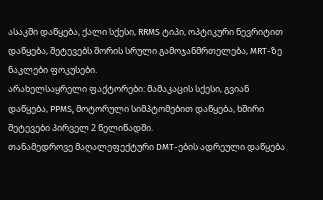ასაკში დაწყება, ქალი სქესი, RRMS ტიპი, ოპტიკური ნევრიტით დაწყება, შეტევებს შორის სრული გამოჯანმრთელება, MRT-ზე ნაკლები ფოკუსები.
არახელსაყრელი ფაქტორები: მამაკაცის სქესი, გვიან დაწყება, PPMS, მოტორული სიმპტომებით დაწყება, ხშირი შეტევები პირველ 2 წელიწადში.
თანამედროვე მაღალეფექტური DMT-ების ადრეული დაწყება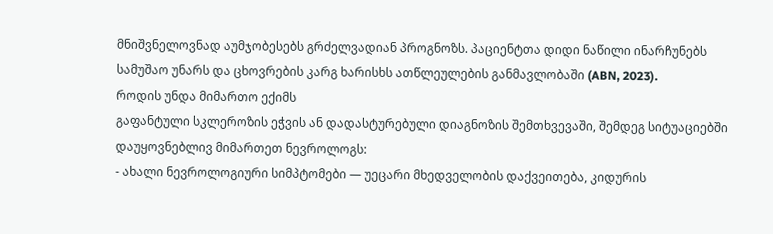მნიშვნელოვნად აუმჯობესებს გრძელვადიან პროგნოზს. პაციენტთა დიდი ნაწილი ინარჩუნებს სამუშაო უნარს და ცხოვრების კარგ ხარისხს ათწლეულების განმავლობაში (ABN, 2023).
როდის უნდა მიმართო ექიმს
გაფანტული სკლეროზის ეჭვის ან დადასტურებული დიაგნოზის შემთხვევაში, შემდეგ სიტუაციებში დაუყოვნებლივ მიმართეთ ნევროლოგს:
- ახალი ნევროლოგიური სიმპტომები — უეცარი მხედველობის დაქვეითება, კიდურის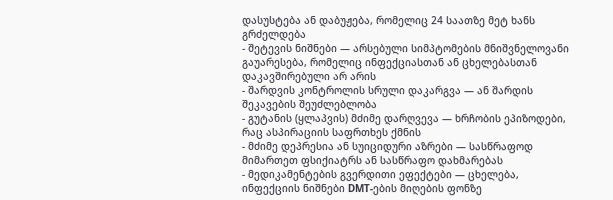დასუსტება ან დაბუჟება, რომელიც 24 საათზე მეტ ხანს გრძელდება
- შეტევის ნიშნები — არსებული სიმპტომების მნიშვნელოვანი გაუარესება, რომელიც ინფექციასთან ან ცხელებასთან დაკავშირებული არ არის
- შარდვის კონტროლის სრული დაკარგვა — ან შარდის შეკავების შეუძლებლობა
- გუტანის (ყლაპვის) მძიმე დარღვევა — ხრჩობის ეპიზოდები, რაც ასპირაციის საფრთხეს ქმნის
- მძიმე დეპრესია ან სუიციდური აზრები — სასწრაფოდ მიმართეთ ფსიქიატრს ან სასწრაფო დახმარებას
- მედიკამენტების გვერდითი ეფექტები — ცხელება, ინფექციის ნიშნები DMT-ების მიღების ფონზე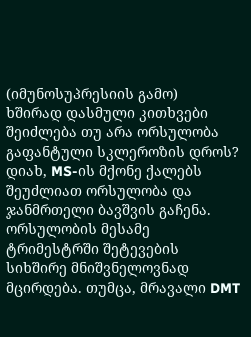(იმუნოსუპრესიის გამო)
ხშირად დასმული კითხვები
შეიძლება თუ არა ორსულობა გაფანტული სკლეროზის დროს?
დიახ, MS-ის მქონე ქალებს შეუძლიათ ორსულობა და ჯანმრთელი ბავშვის გაჩენა. ორსულობის მესამე ტრიმესტრში შეტევების სიხშირე მნიშვნელოვნად მცირდება. თუმცა, მრავალი DMT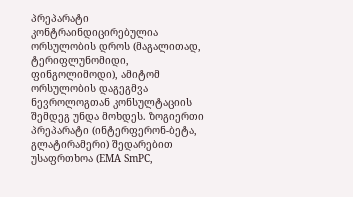პრეპარატი კონტრაინდიცირებულია ორსულობის დროს (მაგალითად, ტერიფლუნომიდი, ფინგოლიმოდი), ამიტომ ორსულობის დაგეგმვა ნევროლოგთან კონსულტაციის შემდეგ უნდა მოხდეს. ზოგიერთი პრეპარატი (ინტერფერონ-ბეტა, გლატირამერი) შედარებით უსაფრთხოა (EMA SmPC,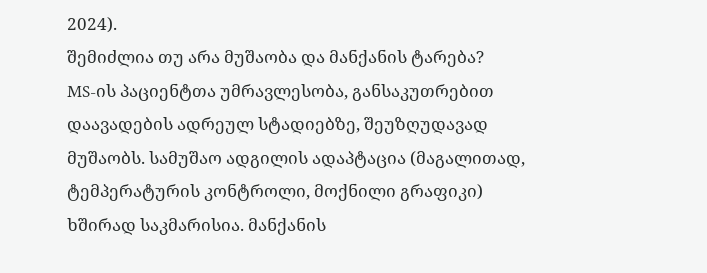2024).
შემიძლია თუ არა მუშაობა და მანქანის ტარება?
MS-ის პაციენტთა უმრავლესობა, განსაკუთრებით დაავადების ადრეულ სტადიებზე, შეუზღუდავად მუშაობს. სამუშაო ადგილის ადაპტაცია (მაგალითად, ტემპერატურის კონტროლი, მოქნილი გრაფიკი) ხშირად საკმარისია. მანქანის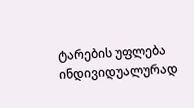ტარების უფლება ინდივიდუალურად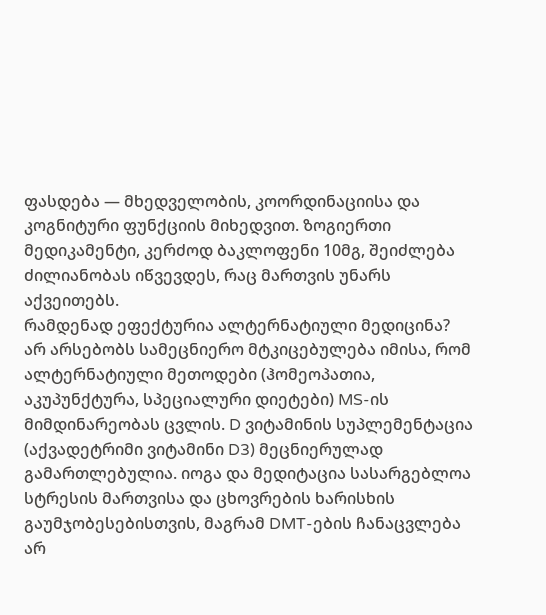ფასდება — მხედველობის, კოორდინაციისა და კოგნიტური ფუნქციის მიხედვით. ზოგიერთი მედიკამენტი, კერძოდ ბაკლოფენი 10მგ, შეიძლება ძილიანობას იწვევდეს, რაც მართვის უნარს აქვეითებს.
რამდენად ეფექტურია ალტერნატიული მედიცინა?
არ არსებობს სამეცნიერო მტკიცებულება იმისა, რომ ალტერნატიული მეთოდები (ჰომეოპათია, აკუპუნქტურა, სპეციალური დიეტები) MS-ის მიმდინარეობას ცვლის. D ვიტამინის სუპლემენტაცია (აქვადეტრიმი ვიტამინი D3) მეცნიერულად გამართლებულია. იოგა და მედიტაცია სასარგებლოა სტრესის მართვისა და ცხოვრების ხარისხის გაუმჯობესებისთვის, მაგრამ DMT-ების ჩანაცვლება არ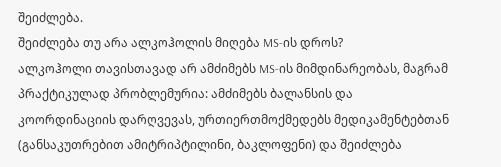შეიძლება.
შეიძლება თუ არა ალკოჰოლის მიღება MS-ის დროს?
ალკოჰოლი თავისთავად არ ამძიმებს MS-ის მიმდინარეობას, მაგრამ პრაქტიკულად პრობლემურია: ამძიმებს ბალანსის და კოორდინაციის დარღვევას, ურთიერთმოქმედებს მედიკამენტებთან (განსაკუთრებით ამიტრიპტილინი, ბაკლოფენი) და შეიძლება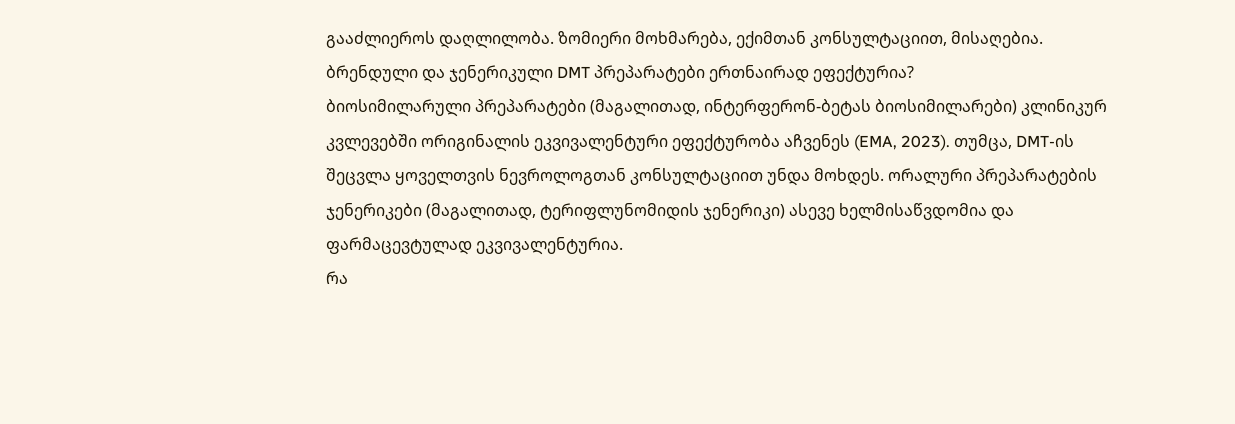გააძლიეროს დაღლილობა. ზომიერი მოხმარება, ექიმთან კონსულტაციით, მისაღებია.
ბრენდული და ჯენერიკული DMT პრეპარატები ერთნაირად ეფექტურია?
ბიოსიმილარული პრეპარატები (მაგალითად, ინტერფერონ-ბეტას ბიოსიმილარები) კლინიკურ კვლევებში ორიგინალის ეკვივალენტური ეფექტურობა აჩვენეს (EMA, 2023). თუმცა, DMT-ის შეცვლა ყოველთვის ნევროლოგთან კონსულტაციით უნდა მოხდეს. ორალური პრეპარატების ჯენერიკები (მაგალითად, ტერიფლუნომიდის ჯენერიკი) ასევე ხელმისაწვდომია და ფარმაცევტულად ეკვივალენტურია.
რა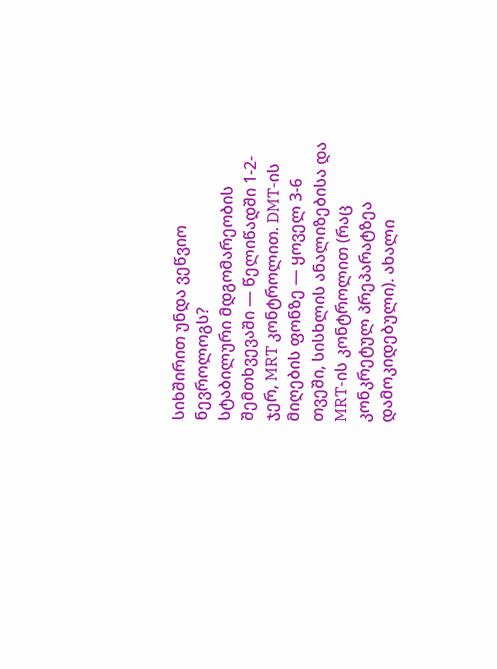სიხშირით უნდა ვეწვიო ნევროლოგს?
სტაბილური მდგომარეობის შემთხვევაში — წელიწადში 1-2-ჯერ, MRT კონტროლით. DMT-ის მიღების ფონზე — ყოველ 3-6 თვეში, სისხლის ანალიზებისა და MRT-ის კონტროლით (რაც კონკრეტულ პრეპარატზეა დამოკიდებული). ახალი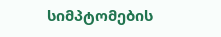სიმპტომების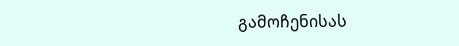გამოჩენისას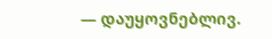— დაუყოვნებლივ.